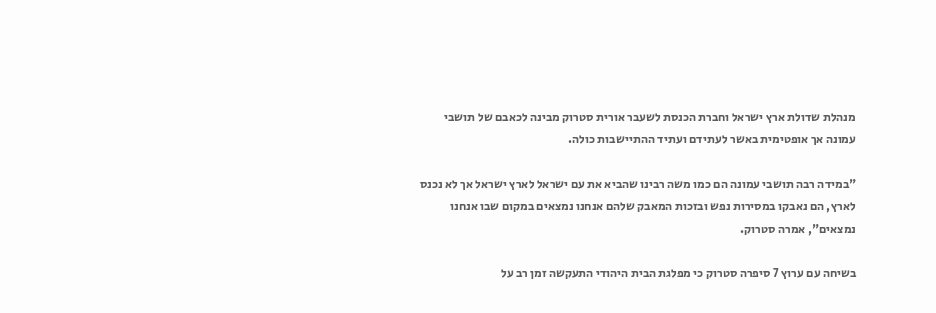מנהלת שדולת ארץ ישראל וחברת הכנסת לשעבר אורית סטרוק מבינה לכאבם של תושבי עמונה אך אופטימית באשר לעתידם ועתיד ההתיישבות כולה.

"במידה רבה תושבי עמונה הם כמו משה רבינו שהביא את עם ישראל לארץ ישראל אך לא נכנס לארץ, הם נאבקו במסירות נפש ובזכות המאבק שלהם אנחנו נמצאים במקום שבו אנחנו נמצאים", אמרה סטרוק.

בשיחה עם ערוץ 7 סיפרה סטרוק כי מפלגת הבית היהודי התעקשה זמן רב על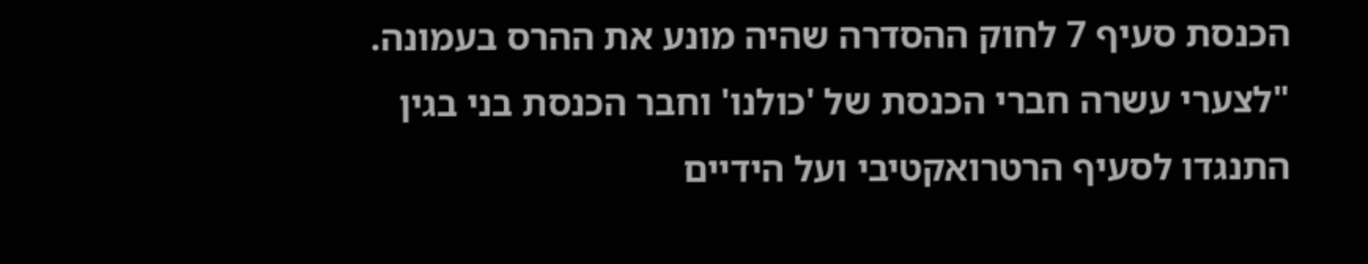הכנסת סעיף 7 לחוק ההסדרה שהיה מונע את ההרס בעמונה. "לצערי עשרה חברי הכנסת של 'כולנו' וחבר הכנסת בני בגין התנגדו לסעיף הרטרואקטיבי ועל הידיים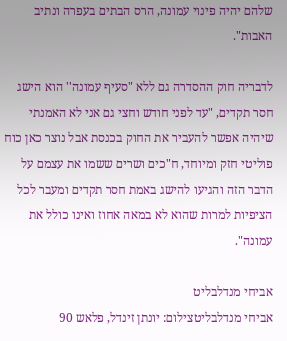שלהם יהיה פינוי עמונה, הרס הבתים בעפרה ונתיב האבות".

לדבריה חוק ההסדרה גם ללא "סעיף עמונה'' הוא הישג חסר תקדים, "עד לפני חודש וחצי גם אני לא האמנתי שיהיה אפשר להעביר את החוק בכנסת אבל נוצר כאן כוח פוליטי חזק ומיוחד, ח"כים ושרים ששמו את עצמם על הדבר הזה והגיעו להישג באמת חסר תקדים ומעבר לכל הציפיות למרות שהוא לא במאה אחוז ואינו כולל את עמונה".

אביחי מנדלבליט
אביחי מנדלבליטצילום: יונתן זינדל, פלאש 90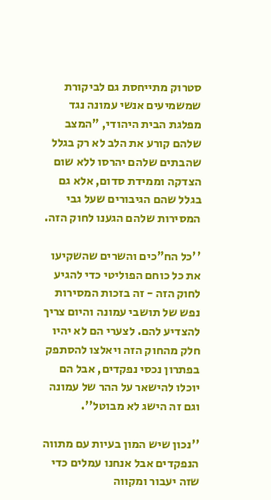סטרוק מתייחסת גם לביקורת שמשמיעים אנשי עמונה נגד מפלגת הבית היהודי, "המצב שלהם קורע את הלב לא רק בגלל שהבתים שלהם יהרסו ללא שום הצדקה וממידת סדום, אלא גם בגלל שהם הגיבורים שעל גבי המסירות שלהם הגענו לחוק הזה.

''כל הח"כים והשרים שהשקיעו את כל כוחם הפוליטי כדי להגיע לחוק הזה - זה בזכות המסירות נפש של תושבי עמונה והיום צריך להצדיע להם. לצערי הם לא יהיו חלק מהחוק הזה ויאלצו להסתפק בפתרון נכסי נפקדים, אבל הם יוכלו להישאר על ההר של עמונה וגם זה הישג לא מבוטל''.

''נכון שיש המון בעיות עם מתווה הנפקדים אבל אנחנו עמלים כדי שזה יעבור ומקווה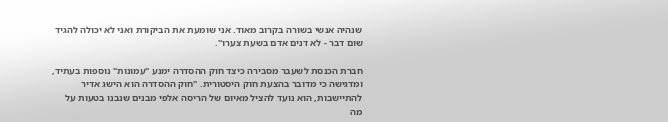שנהיה אנשי בשורה בקרוב מאוד. אני שומעת את הביקורת ואני לא יכולה להגיד שום דבר - לא דנים אדם בשעת צערו".

חברת הכנסת לשעבר מסבירה כיצד חוק ההסדרה ימנע "עמונות" נוספות בעתיד, ומדגישה כי מדובר בהצעת חוק היסטורית. "חוק ההסדרה הוא הישג אדיר להתיישבות, הוא נועד להציל מאיום של הריסה אלפי מבנים שנבנו בטעות על מה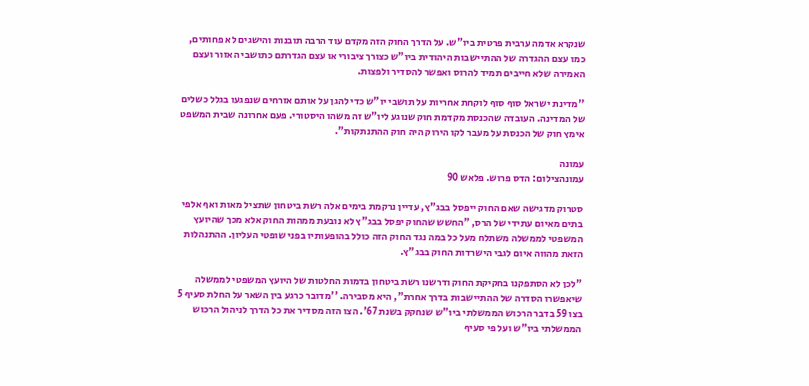שנקרא אדמה ערבית פרטית ביו"ש. על הדרך החוק הזה מקדם עוד הרבה תובנות והישגים לא פחותים, כמו עצם ההגדרה של ההתיישבות היהודית ביו"ש כצורך ציבורי או עצם הגדרתם כתושבי האזור ועצם האמירה שלא חייבים תמיד להרוס ואפשר להסדיר ולפצות.

''מדינת ישראל סוף סוף לוקחת אחריות על תושבי יו"ש כדי להגן על אותם אזרחים שנפגעו בגלל כשלים של המדינה. העובדה שהכנסת מקדמת חוק שנוגע ליו"ש זה משהו היסטורי. פעם אחרונה שבית המשפט אימץ חוק של הכנסת על מעבר לקו הירוק היה חוק ההתנתקות".

עמונה
עמונהצילום: הדס פרוש. פלאש 90

סטרוק מדגישה שאם החוק ייפסל בבג"ץ, עדיין נרקמת בימים אלה רשת ביטחון שתציל מאות ואף אלפי בתים מאיום עתידי של הרס, "החשש שהחוק יפסל בבג"ץ לא נובעת ממהות החוק אלא מכך שהיועץ המשפטי לממשלה משתלח מעל כל במה נגד החוק הזה כולל בהופעותיו בפני שופטי העליון. ההתנהלות הזאת מהווה איום לגבי הישרדות החוק בבג"ץ.

"לכן לא הסתפקנו בחקיקת החוק ודרשנו רשת ביטחון בדמות החלטות של היועץ המשפטי לממשלה שיאפשרו הסדרה של ההתיישבות בדרך אחרת", היא מסבירה. ''מדובר כרגע בין השאר על החלת סעיף 5 בצו 59 בדבר הרכוש הממשלתי ביו"ש שנחקק בשנת 67'. הצו הזה מסדיר את כל הדרך לניהול הרכוש הממשלתי ביו"ש ועל פי סעיף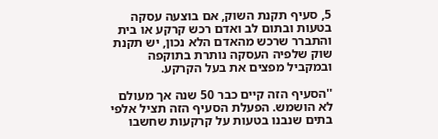5, סעיף תקנת השוק, אם בוצעה עסקה בטעות ובתום לב ואדם רכש קרקע או בית והתברר שרכש מהאדם הלא נכון, יש תקנת שוק שלפיה העסקה נותרת בתוקפה ובמקביל מפצים את בעל הקרקע.

''הסעיף הזה קיים כבר 50 שנה אך מעולם לא הושמש. הפעלת הסעיף הזה תציל אלפי בתים שנבנו בטעות על קרקעות שחשבו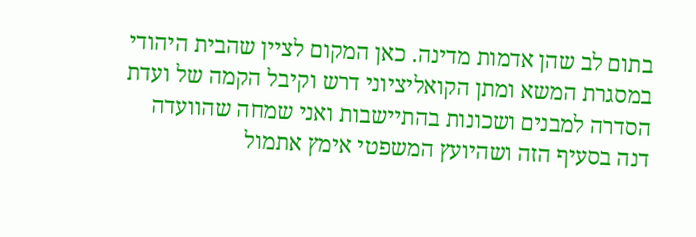בתום לב שהן אדמות מדינה. כאן המקום לציין שהבית היהודי במסגרת המשא ומתן הקואליציוני דרש וקיבל הקמה של ועדת הסדרה למבנים ושכונות בהתיישבות ואני שמחה שהוועדה דנה בסעיף הזה ושהיועץ המשפטי אימץ אתמול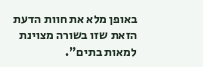באופן מלא את חוות הדעת הזאת שזו בשורה מצוינת למאות בתים".